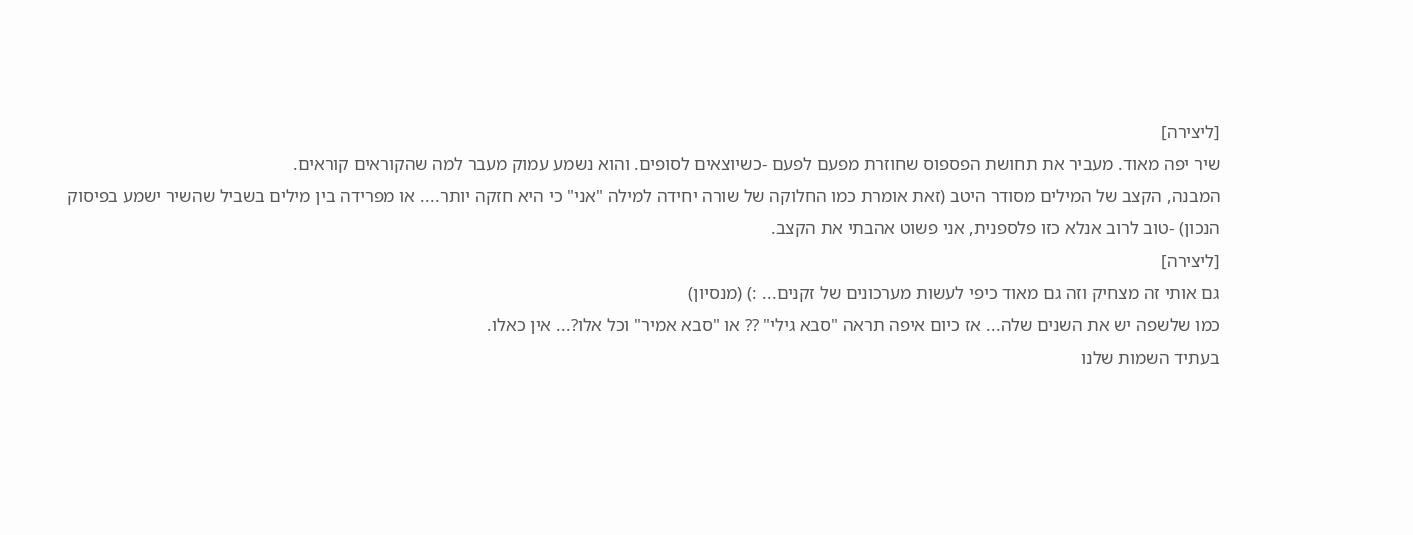[ליצירה]
שיר יפה מאוד. מעביר את תחושת הפספוס שחוזרת מפעם לפעם -כשיוצאים לסופים. והוא נשמע עמוק מעבר למה שהקוראים קוראים.
המבנה, הקצב של המילים מסודר היטב (זאת אומרת כמו החלוקה של שורה יחידה למילה "אני" כי היא חזקה יותר.... או מפרידה בין מילים בשביל שהשיר ישמע בפיסוק הנכון) -טוב לרוב אנלא כזו פלספנית, אני פשוט אהבתי את הקצב.
[ליצירה]
גם אותי זה מצחיק וזה גם מאוד כיפי לעשות מערכונים של זקנים... :) (מנסיון)
כמו שלשפה יש את השנים שלה... אז כיום איפה תראה "סבא גילי" ?? או "סבא אמיר" וכל אלו?... אין כאלו.
בעתיד השמות שלנו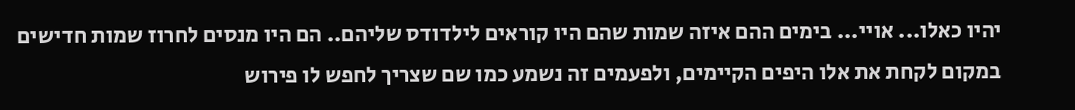יהיו כאלו... אויי... בימים ההם איזה שמות שהם היו קוראים לילדודס שליהם.. הם היו מנסים לחרוז שמות חדישים במקום לקחת את אלו היפים הקיימים, ולפעמים זה נשמע כמו שם שצריך לחפש לו פירוש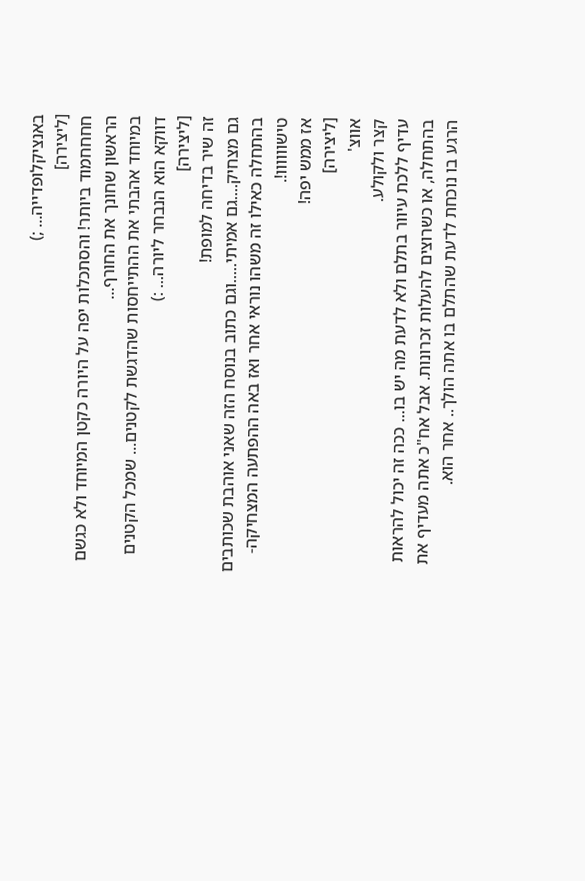באנציקלופדייה... ;)
[ליצירה]
חחחחמוד ביותר! והסתכלות יפה על היורה כקטן המיוחד ולא כגשם הראשון שחונך את החורף...
במיוחד אהבתי את ההתייחסות שהדגשת לקטנים... שמכל הקטנים דווקא הוא הנבחר ליורה... :)
[ליצירה]
זה שיר בדיחה למופת!
גם מצחיק....גם אמיתי.....וגם כתוב בנוסח הזה שאני אוהבת שכותבים בהתחלה כאילו זה משהו נוראי אחר ואז באה ההפתעה המצחיקה-טישוווווו!.
אז ממש יפה!
[ליצירה]
אווצ'
קצר ולקולע.
עדיף ללכת עיוור בתלם ולא לדעת מה יש בו... ככה זה יכול להראות בהתחלה, או כשרוצים להעלות זכרונות. אבל אח"כ אתה מעדיף את הרגע בו נוכחת לדעת שהתלם בו אתה הולך.. אחר הוא.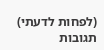(לפחות לדעתי)
תגובות